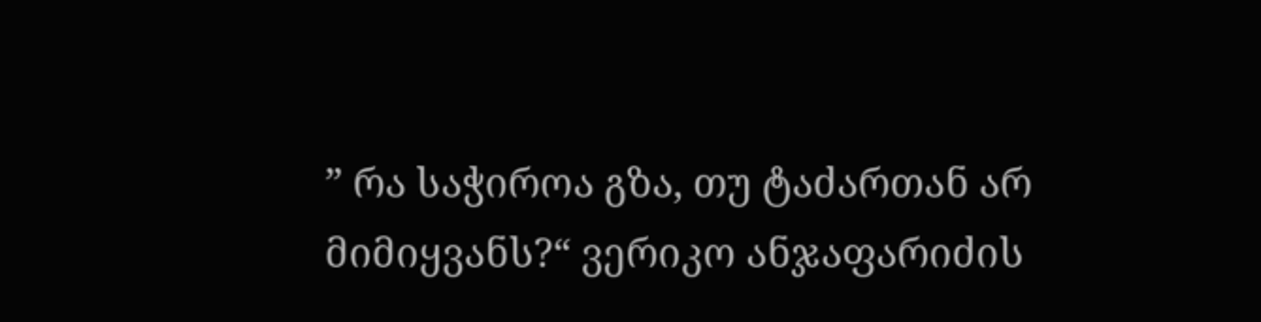” რა საჭიროა გზა, თუ ტაძართან არ მიმიყვანს?“ ვერიკო ანჯაფარიძის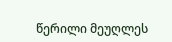წერილი მეუღლეს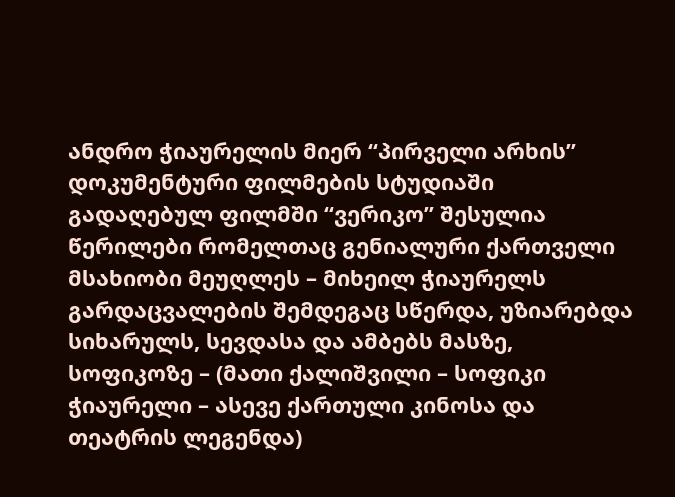ანდრო ჭიაურელის მიერ “პირველი არხის” დოკუმენტური ფილმების სტუდიაში გადაღებულ ფილმში “ვერიკო” შესულია წერილები რომელთაც გენიალური ქართველი მსახიობი მეუღლეს – მიხეილ ჭიაურელს გარდაცვალების შემდეგაც სწერდა, უზიარებდა სიხარულს, სევდასა და ამბებს მასზე, სოფიკოზე – (მათი ქალიშვილი – სოფიკი ჭიაურელი – ასევე ქართული კინოსა და თეატრის ლეგენდა)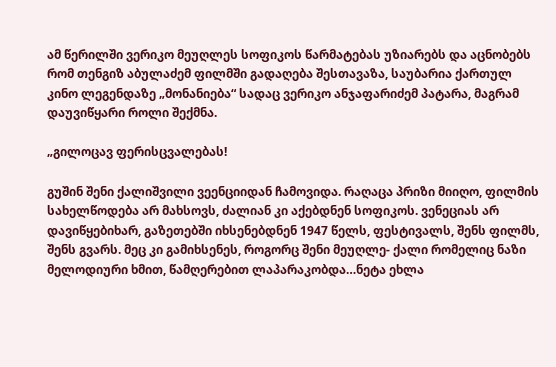ამ წერილში ვერიკო მეუღლეს სოფიკოს წარმატებას უზიარებს და აცნობებს რომ თენგიზ აბულაძემ ფილმში გადაღება შესთავაზა, საუბარია ქართულ კინო ლეგენდაზე „მონანიება“ სადაც ვერიკო ანჯაფარიძემ პატარა, მაგრამ დაუვიწყარი როლი შექმნა.

„გილოცავ ფერისცვალებას!

გუშინ შენი ქალიშვილი ვეენციიდან ჩამოვიდა. რაღაცა პრიზი მიიღო, ფილმის სახელწოდება არ მახსოვს, ძალიან კი აქებდნენ სოფიკოს. ვენეციას არ დავიწყებიხარ, გაზეთებში იხსენებდნენ 1947 წელს, ფესტივალს, შენს ფილმს, შენს გვარს. მეც კი გამიხსენეს, როგორც შენი მეუღლე- ქალი რომელიც ნაზი მელოდიური ხმით, წამღერებით ლაპარაკობდა…ნეტა ეხლა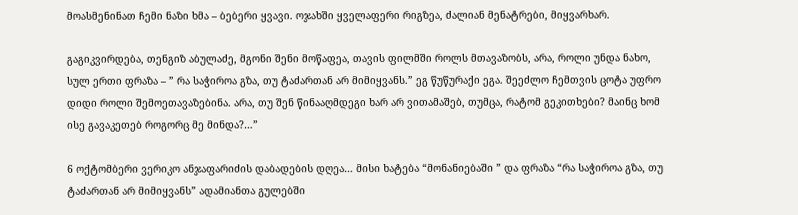მოასმენინათ ჩემი ნაზი ხმა – ბებერი ყვავი. ოჯახში ყველაფერი რიგზეა, ძალიან მენატრები, მიყვარხარ.

გაგიკვირდება, თენგიზ აბულაძე, მგონი შენი მოწაფეა, თავის ფილმში როლს მთავაზობს, არა, როლი უნდა ნახო, სულ ერთი ფრაზა – ” რა საჭიროა გზა, თუ ტაძართან არ მიმიყვანს.” ეგ წუწურაქი ეგა. შეეძლო ჩემთვის ცოტა უფრო დიდი როლი შემოეთავაზებინა. არა, თუ შენ წინააღმდეგი ხარ არ ვითამაშებ, თუმცა, რატომ გეკითხები? მაინც ხომ ისე გავაკეთებ როგორც მე მინდა?…”

6 ოქტომბერი ვერიკო ანჯაფარიძის დაბადების დღეა… მისი ხატება “მონანიებაში ” და ფრაზა “რა საჭიროა გზა, თუ ტაძართან არ მიმიყვანს” ადამიანთა გულებში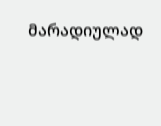მარადიულად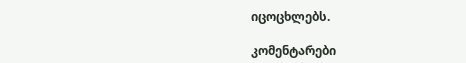იცოცხლებს.

კომენტარები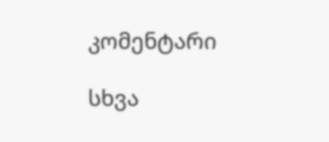კომენტარი

სხვა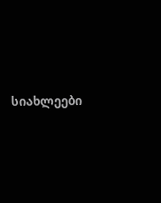სიახლეები